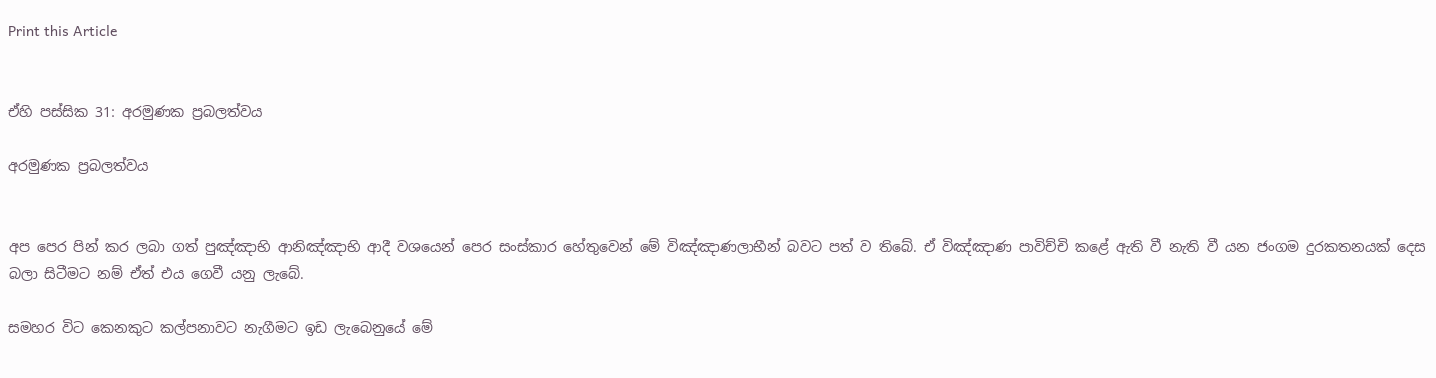Print this Article


ඒහි පස්සික 31: අරමුණක ප්‍රබලත්වය

අරමුණක ප්‍රබලත්වය


අප පෙර පින් කර ලබා ගත් පුඤ්ඤාභි ආනිඤ්ඤාභි ආදී වශයෙන් පෙර සංස්කාර හේතුවෙන් මේ විඤ්ඤාණලාභීන් බවට පත් ව තිබේ. ඒ විඤ්ඤාණ පාවිච්චි කළේ ඇති වී නැති වී යන ජංගම දුරකතනයක් දෙස බලා සිටීමට නම් ඒත් එය ගෙවී යනු ලැබේ.

සමහර විට කෙනකුට කල්පනාවට නැගීමට ඉඩ ලැබෙනුයේ මේ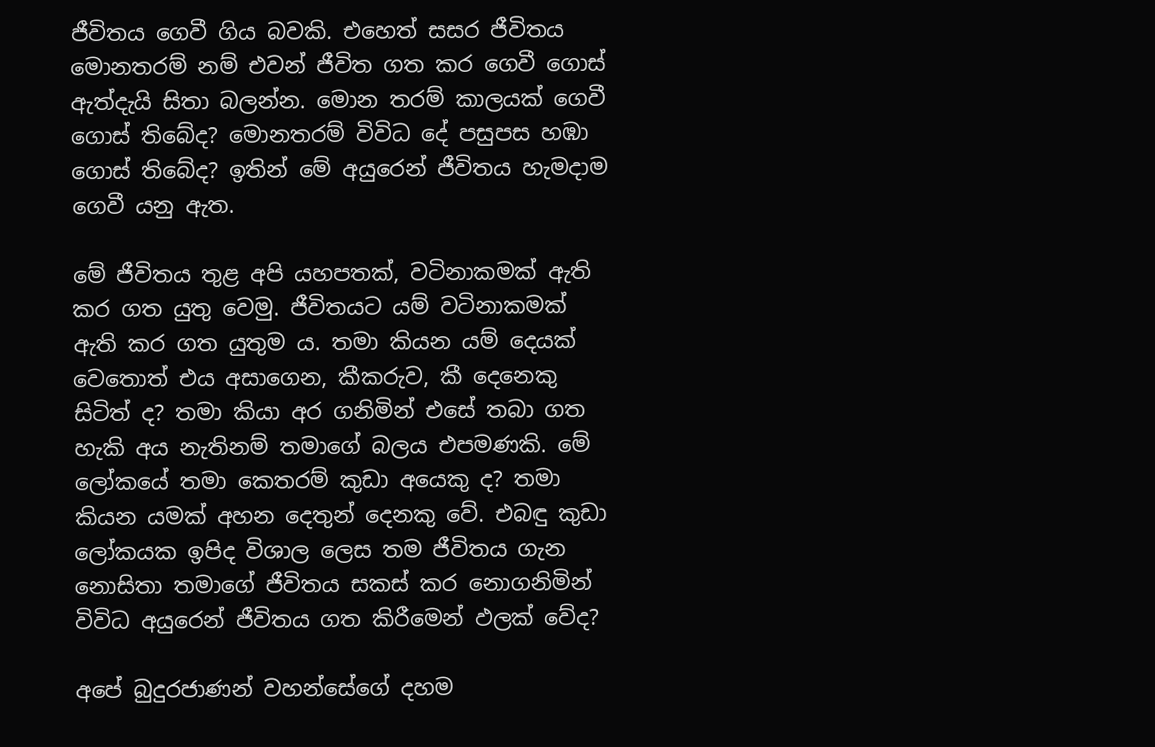ජීවිතය ගෙවී ගිය බවකි. එහෙත් සසර ජීවිතය මොනතරම් නම් එවන් ජීවිත ගත කර ගෙවී ගොස් ඇත්දැයි සිතා බලන්න. මොන තරම් කාලයක් ගෙවී ගොස් තිබේද? මොනතරම් විවිධ දේ පසුපස හඹා ගොස් තිබේද? ඉතින් මේ අයුරෙන් ජීවිතය හැමදාම ගෙවී යනු ඇත.

මේ ජීවිතය තුළ අපි යහපතක්, වටිනාකමක් ඇති කර ගත යුතු වෙමු. ජීවිතයට යම් වටිනාකමක් ඇති කර ගත යුතුම ය. තමා කියන යම් දෙයක් වෙතොත් එය අසාගෙන, කීකරුව, කී දෙනෙකු සිටිත් ද? තමා කියා අර ගනිමින් එසේ තබා ගත හැකි අය නැතිනම් තමාගේ බලය එපමණකි. මේ ලෝකයේ තමා කෙතරම් කුඩා අයෙකු ද? තමා කියන යමක් අහන දෙතුන් දෙනකු වේ. එබඳු කුඩා ලෝකයක ඉපිද විශාල ලෙස තම ජීවිතය ගැන නොසිතා තමාගේ ජීවිතය සකස් කර නොගනිමින් විවිධ අයුරෙන් ජීවිතය ගත කිරීමෙන් ඵලක් වේද?

අපේ බුදුරජාණන් වහන්සේගේ දහම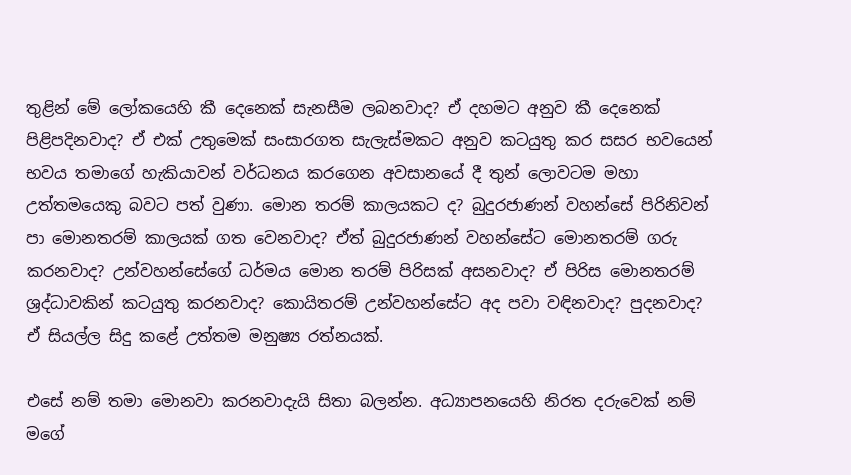තුළින් මේ ලෝකයෙහි කී දෙනෙක් සැනසීම ලබනවාද? ඒ දහමට අනුව කී දෙනෙක් පිළිපදිනවාද? ඒ එක් උතුමෙක් සංසාරගත සැලැස්මකට අනුව කටයුතු කර සසර භවයෙන් භවය තමාගේ හැකියාවන් වර්ධනය කරගෙන අවසානයේ දී තුන් ලොවටම මහා උත්තමයෙකු බවට පත් වුණා. මොන තරම් කාලයකට ද? බුදුරජාණන් වහන්සේ පිරිනිවන් පා මොනතරම් කාලයක් ගත වෙනවාද? ඒත් බුදුරජාණන් වහන්සේට මොනතරම් ගරු කරනවාද? උන්වහන්සේගේ ධර්මය මොන තරම් පිරිසක් අසනවාද? ඒ පිරිස මොනතරම් ශ්‍රද්ධාවකින් කටයුතු කරනවාද? කොයිතරම් උන්වහන්සේට අද පවා වඳිනවාද? පුදනවාද? ඒ සියල්ල සිදු කළේ උත්තම මනුෂ්‍ය රත්නයක්.

එසේ නම් තමා මොනවා කරනවාදැයි සිතා බලන්න. අධ්‍යාපනයෙහි නිරත දරුවෙක් නම් මගේ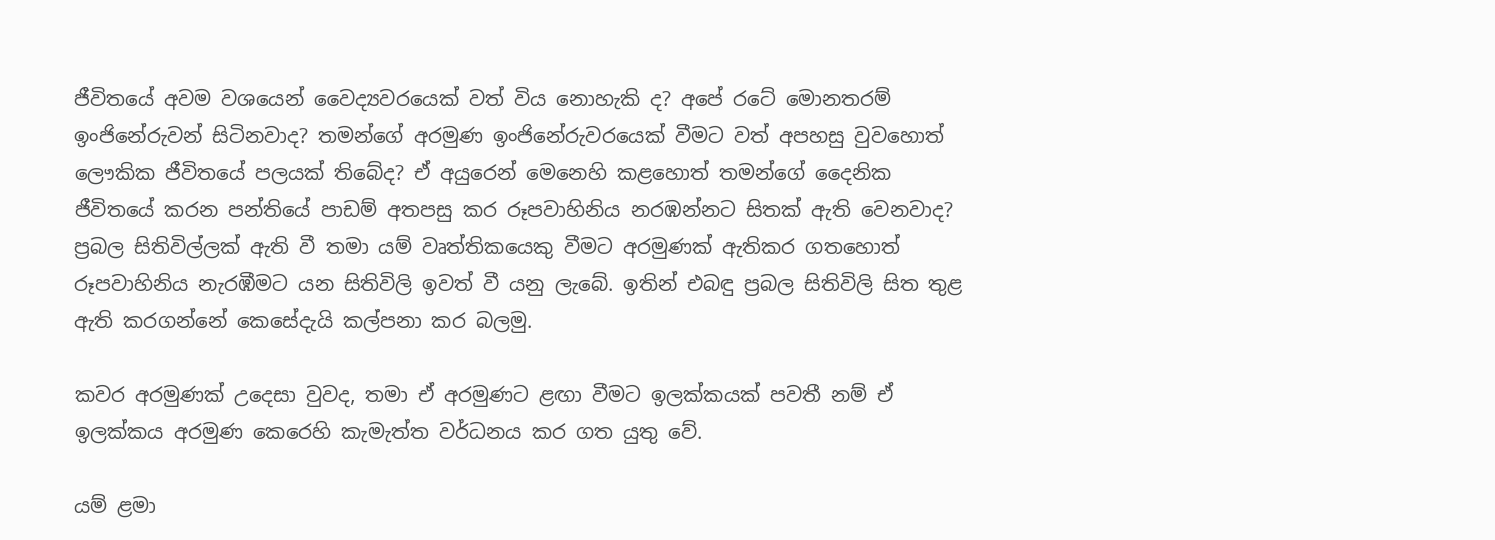ජීවිතයේ අවම වශයෙන් වෛද්‍යවරයෙක් වත් විය නොහැකි ද? අපේ රටේ මොනතරම් ඉංජිනේරුවන් සිටිනවාද? තමන්ගේ අරමුණ ඉංජිනේරුවරයෙක් වීමට වත් අපහසු වුවහොත් ලෞකික ජීවිතයේ පලයක් තිබේද? ඒ අයුරෙන් මෙනෙහි කළහොත් තමන්ගේ දෛනික ජීවිතයේ කරන පන්තියේ පාඩම් අතපසු කර රූපවාහිනිය නරඹන්නට සිතක් ඇති වෙනවාද? ප්‍රබල සිතිවිල්ලක් ඇති වී තමා යම් වෘත්තිකයෙකු වීමට අරමුණක් ඇතිකර ගතහොත් රූපවාහිනිය නැරඹීමට යන සිතිවිලි ඉවත් වී යනු ලැබේ. ඉතින් එබඳු ප්‍රබල සිතිවිලි සිත තුළ ඇති කරගන්නේ කෙසේදැයි කල්පනා කර බලමු.

කවර අරමුණක් උදෙසා වුවද, තමා ඒ අරමුණට ළඟා වීමට ඉලක්කයක් පවතී නම් ඒ ඉලක්කය අරමුණ කෙරෙහි කැමැත්ත වර්ධනය කර ගත යුතු වේ.

යම් ළමා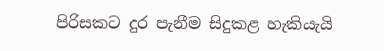පිරිසකට දුර පැනීම සිදුකළ හැකියැයි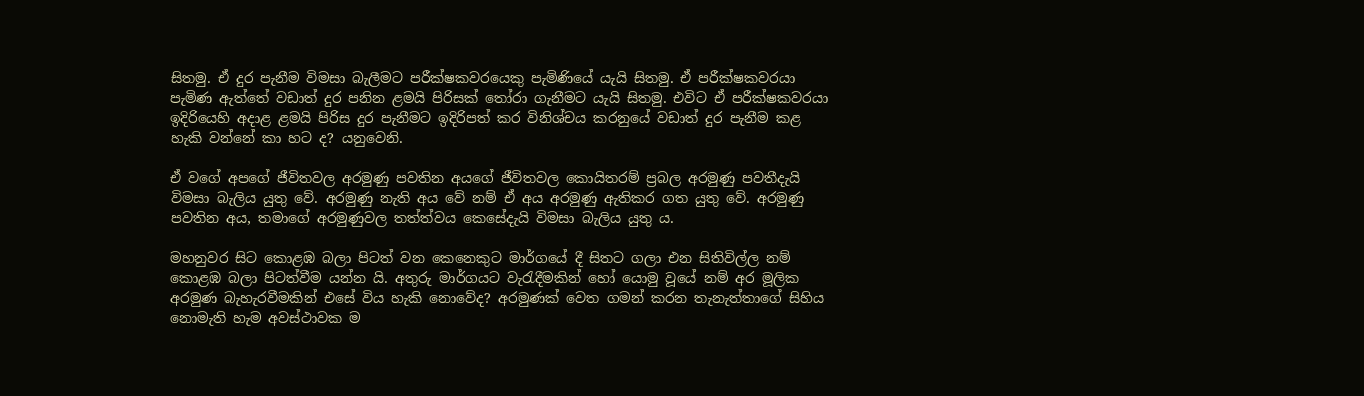සිතමු. ඒ දුර පැනීම විමසා බැලීමට පරීක්ෂකවරයෙකු පැමිණියේ යැයි සිතමු. ඒ පරීක්ෂකවරයා පැමිණ ඇත්තේ වඩාත් දුර පනින ළමයි පිරිසක් තෝරා ගැනීමට යැයි සිතමු. එවිට ඒ පරීක්ෂකවරයා ඉදිරියෙහි අදාළ ළමයි පිරිස දුර පැනීමට ඉදිරිපත් කර විනිශ්චය කරනුයේ වඩාත් දුර පැනීම කළ හැකි වන්නේ කා හට ද? යනුවෙනි.

ඒ වගේ අපගේ ජීවිතවල අරමුණු පවතින අයගේ ජීවිතවල කොයිතරම් ප්‍රබල අරමුණු පවතීදැයි විමසා බැලිය යුතු වේ. අරමුණු නැති අය වේ නම් ඒ අය අරමුණු ඇතිකර ගත යුතු වේ. අරමුණු පවතින අය, තමාගේ අරමුණුවල තත්ත්වය කෙසේදැයි විමසා බැලිය යුතු ය.

මහනුවර සිට කොළඹ බලා පිටත් වන කෙනෙකුට මාර්ගයේ දී සිතට ගලා එන සිතිවිල්ල නම් කොළඹ බලා පිටත්වීම යන්න යි. අතුරු මාර්ගයට වැරැදීමකින් හෝ යොමු වූයේ නම් අර මූලික අරමුණ බැහැරවීමකින් එසේ විය හැකි නොවේද? අරමුණක් වෙත ගමන් කරන තැනැත්තාගේ සිහිය නොමැති හැම අවස්ථාවක ම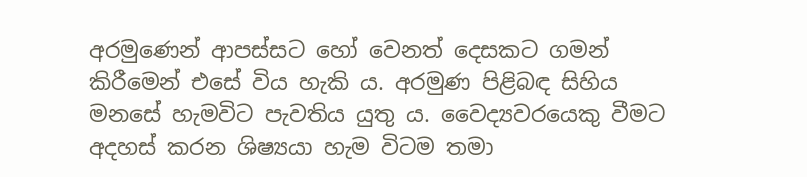අරමුණෙන් ආපස්සට හෝ වෙනත් දෙසකට ගමන් කිරීමෙන් එසේ විය හැකි ය. අරමුණ පිළිබඳ සිහිය මනසේ හැමවිට පැවතිය යුතු ය. වෛද්‍යවරයෙකු වීමට අදහස් කරන ශිෂ්‍යයා හැම විටම තමා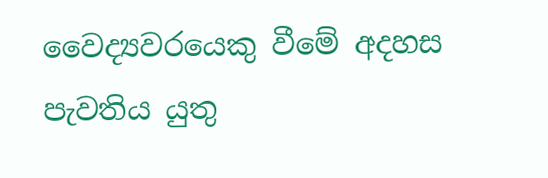වෛද්‍යවරයෙකු වීමේ අදහස පැවතිය යුතු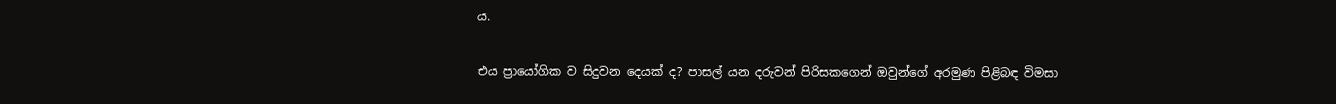ය.

එය ප්‍රායෝගික ව සිදුවන දෙයක් ද? පාසල් යන දරුවන් පිරිසකගෙන් ඔවුන්ගේ අරමුණ පිළිබඳ විමසා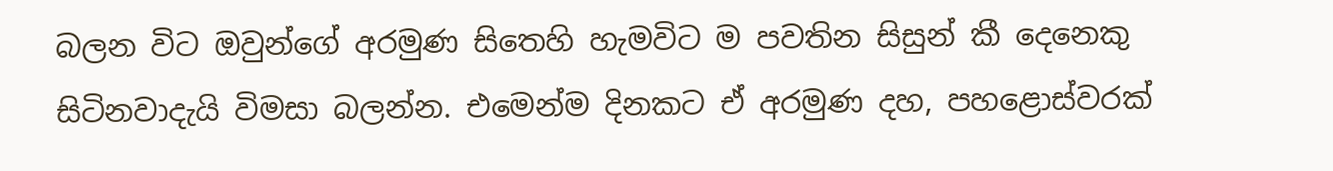බලන විට ඔවුන්ගේ අරමුණ සිතෙහි හැමවිට ම පවතින සිසුන් කී දෙනෙකු සිටිනවාදැයි විමසා බලන්න. එමෙන්ම දිනකට ඒ අරමුණ දහ, පහළොස්වරක්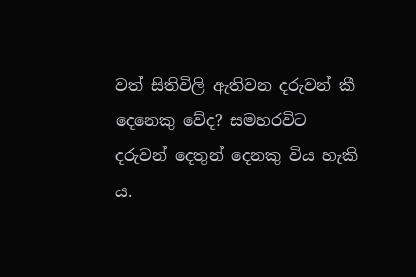වත් සිතිවිලි ඇතිවන දරුවන් කී දෙනෙකු වේද? සමහරවිට දරුවන් දෙතුන් දෙනකු විය හැකි ය.